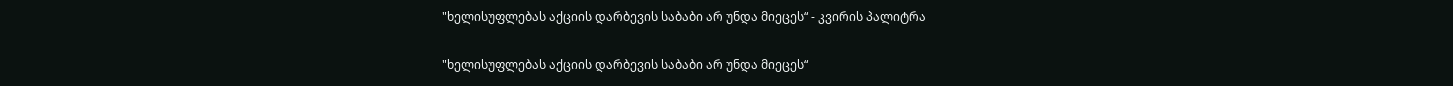"ხელისუფლებას აქციის დარბევის საბაბი არ უნდა მიეცეს“ - კვირის პალიტრა

"ხელისუფლებას აქციის დარბევის საბაბი არ უნდა მიეცეს“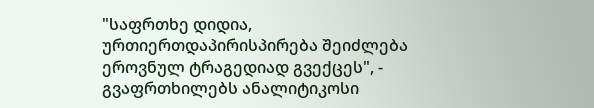"საფრთხე დიდია, ურთიერთდაპირისპირება შეიძლება ეროვნულ ტრაგედიად გვექცეს", - გვაფრთხილებს ანალიტიკოსი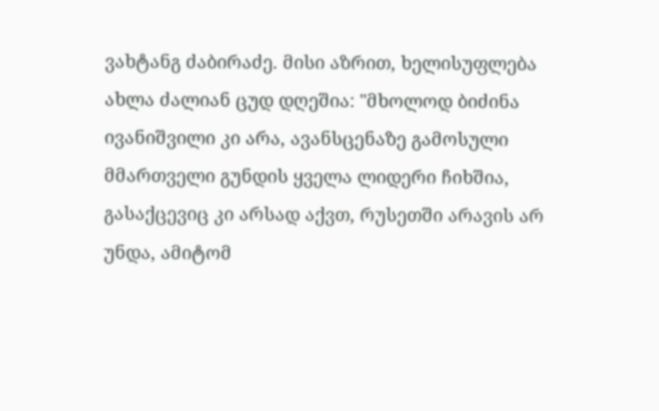ვახტანგ ძაბირაძე. მისი აზრით, ხელისუფლება ახლა ძალიან ცუდ დღეშია: "მხოლოდ ბიძინა ივანიშვილი კი არა, ავანსცენაზე გამოსული მმართველი გუნდის ყველა ლიდერი ჩიხშია, გასაქცევიც კი არსად აქვთ, რუსეთში არავის არ უნდა, ამიტომ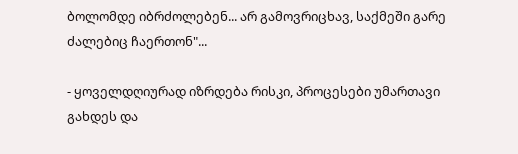ბოლომდე იბრძოლებენ... არ გამოვრიცხავ, საქმეში გარე ძალებიც ჩაერთონ"...

- ყოველდღიურად იზრდება რისკი, პროცესები უმართავი გახდეს და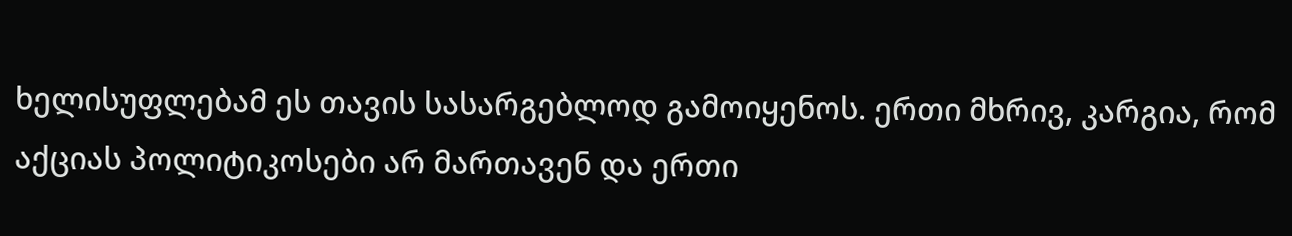ხელისუფლებამ ეს თავის სასარგებლოდ გამოიყენოს. ერთი მხრივ, კარგია, რომ აქციას პოლიტიკოსები არ მართავენ და ერთი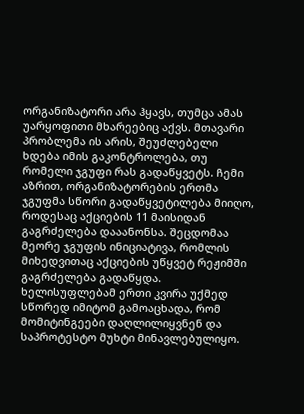ორგანიზატორი არა ჰყავს, თუმცა ამას უარყოფითი მხარეებიც აქვს. მთავარი პრობლემა ის არის, შეუძლებელი ხდება იმის გაკონტროლება, თუ რომელი ჯგუფი რას გადაწყვეტს. ჩემი აზრით, ორგანიზატორების ერთმა ჯგუფმა სწორი გადაწყვეტილება მიიღო, როდესაც აქციების 11 მაისიდან გაგრძელება დააანონსა. შეცდომაა მეორე ჯგუფის ინიციატივა, რომლის მიხედვითაც აქციების უწყვეტ რეჟიმში გაგრძელება გადაწყდა. ხელისუფლებამ ერთი კვირა უქმედ სწორედ იმიტომ გამოაცხადა, რომ მომიტინგეები დაღლილიყვნენ და საპროტესტო მუხტი მინავლებულიყო.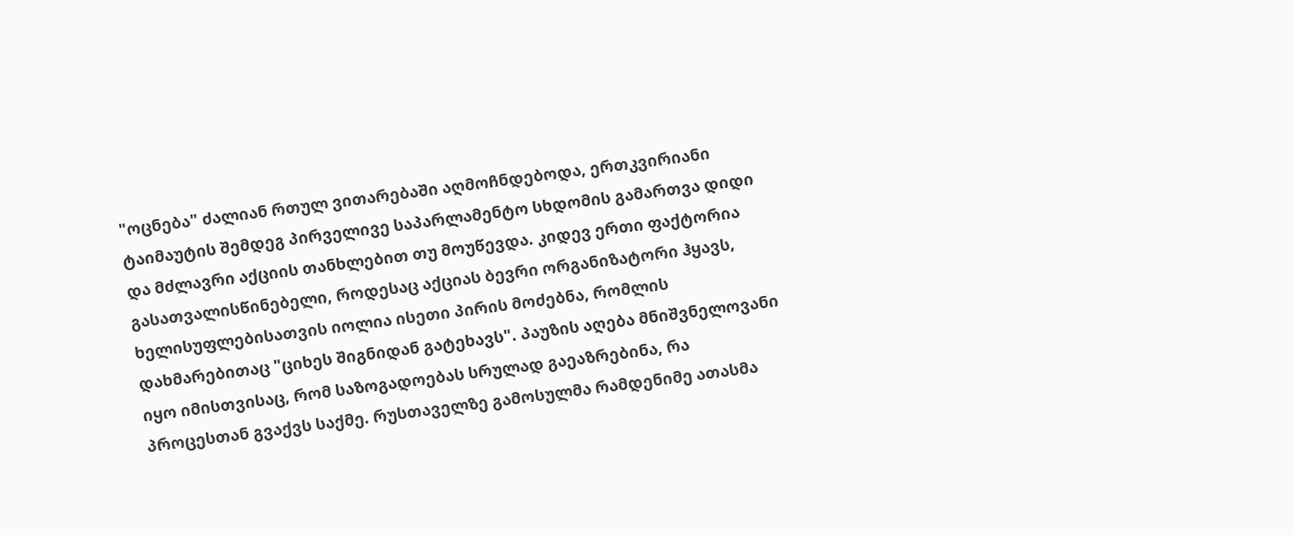"ოცნება" ძალიან რთულ ვითარებაში აღმოჩნდებოდა, ერთკვირიანი ტაიმაუტის შემდეგ პირველივე საპარლამენტო სხდომის გამართვა დიდი და მძლავრი აქციის თანხლებით თუ მოუწევდა. კიდევ ერთი ფაქტორია გასათვალისწინებელი, როდესაც აქციას ბევრი ორგანიზატორი ჰყავს, ხელისუფლებისათვის იოლია ისეთი პირის მოძებნა, რომლის დახმარებითაც "ციხეს შიგნიდან გატეხავს". პაუზის აღება მნიშვნელოვანი იყო იმისთვისაც, რომ საზოგადოებას სრულად გაეაზრებინა, რა პროცესთან გვაქვს საქმე. რუსთაველზე გამოსულმა რამდენიმე ათასმა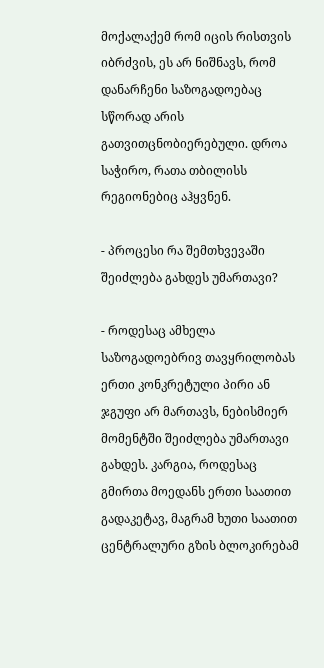მოქალაქემ რომ იცის რისთვის იბრძვის, ეს არ ნიშნავს, რომ დანარჩენი საზოგადოებაც სწორად არის გათვითცნობიერებული. დროა საჭირო, რათა თბილისს რეგიონებიც აჰყვნენ.

- პროცესი რა შემთხვევაში შეიძლება გახდეს უმართავი?

- როდესაც ამხელა საზოგადოებრივ თავყრილობას ერთი კონკრეტული პირი ან ჯგუფი არ მართავს, ნებისმიერ მომენტში შეიძლება უმართავი გახდეს. კარგია, როდესაც გმირთა მოედანს ერთი საათით გადაკეტავ, მაგრამ ხუთი საათით ცენტრალური გზის ბლოკირებამ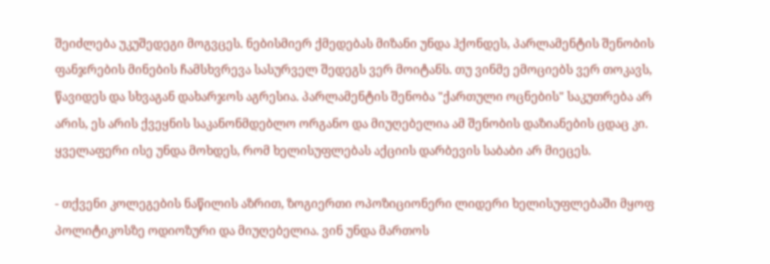შეიძლება უკუშედეგი მოგვცეს. ნებისმიერ ქმედებას მიზანი უნდა ჰქონდეს, პარლამენტის შენობის ფანჯრების მინების ჩამსხვრევა სასურველ შედეგს ვერ მოიტანს. თუ ვინმე ემოციებს ვერ თოკავს, წავიდეს და სხვაგან დახარჯოს აგრესია. პარლამენტის შენობა "ქართული ოცნების" საკუთრება არ არის, ეს არის ქვეყნის საკანონმდებლო ორგანო და მიუღებელია ამ შენობის დაზიანების ცდაც კი. ყველაფერი ისე უნდა მოხდეს, რომ ხელისუფლებას აქციის დარბევის საბაბი არ მიეცეს.

- თქვენი კოლეგების ნაწილის აზრით, ზოგიერთი ოპოზიციონერი ლიდერი ხელისუფლებაში მყოფ პოლიტიკოსზე ოდიოზური და მიუღებელია. ვინ უნდა მართოს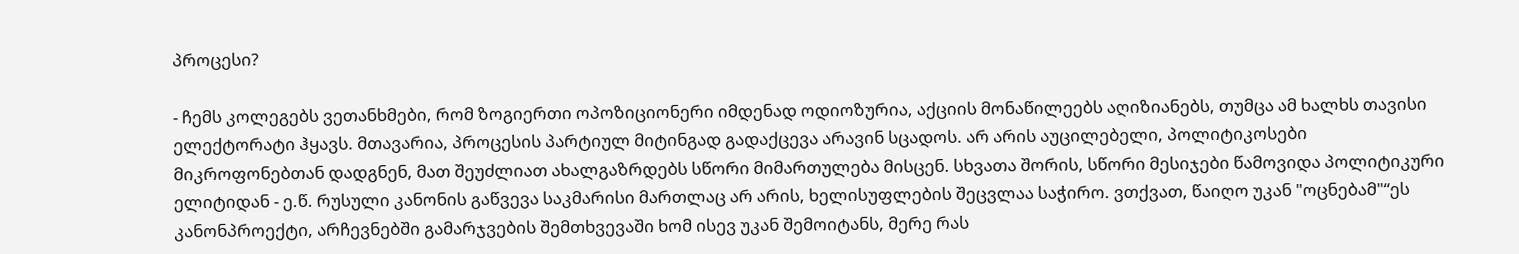პროცესი?

- ჩემს კოლეგებს ვეთანხმები, რომ ზოგიერთი ოპოზიციონერი იმდენად ოდიოზურია, აქციის მონაწილეებს აღიზიანებს, თუმცა ამ ხალხს თავისი ელექტორატი ჰყავს. მთავარია, პროცესის პარტიულ მიტინგად გადაქცევა არავინ სცადოს. არ არის აუცილებელი, პოლიტიკოსები მიკროფონებთან დადგნენ, მათ შეუძლიათ ახალგაზრდებს სწორი მიმართულება მისცენ. სხვათა შორის, სწორი მესიჯები წამოვიდა პოლიტიკური ელიტიდან - ე.წ. რუსული კანონის გაწვევა საკმარისი მართლაც არ არის, ხელისუფლების შეცვლაა საჭირო. ვთქვათ, წაიღო უკან "ოცნებამ"“ეს კანონპროექტი, არჩევნებში გამარჯვების შემთხვევაში ხომ ისევ უკან შემოიტანს, მერე რას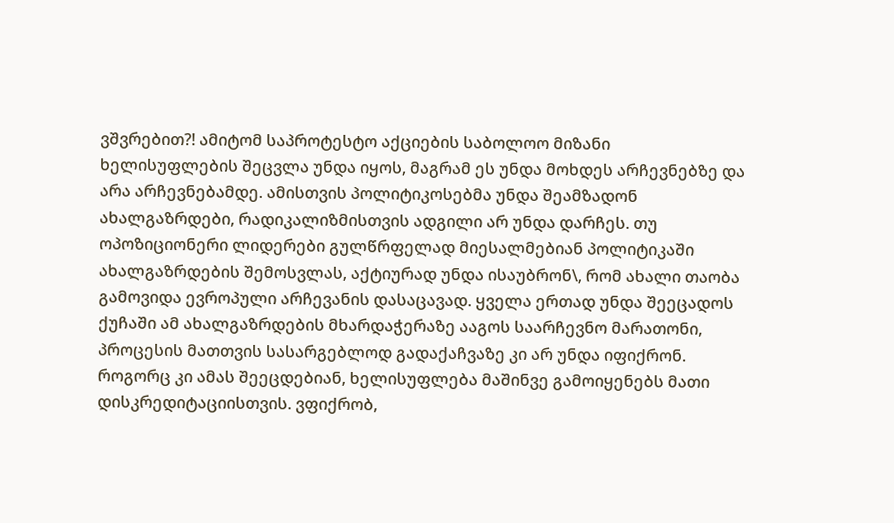ვშვრებით?! ამიტომ საპროტესტო აქციების საბოლოო მიზანი ხელისუფლების შეცვლა უნდა იყოს, მაგრამ ეს უნდა მოხდეს არჩევნებზე და არა არჩევნებამდე. ამისთვის პოლიტიკოსებმა უნდა შეამზადონ ახალგაზრდები, რადიკალიზმისთვის ადგილი არ უნდა დარჩეს. თუ ოპოზიციონერი ლიდერები გულწრფელად მიესალმებიან პოლიტიკაში ახალგაზრდების შემოსვლას, აქტიურად უნდა ისაუბრონ\, რომ ახალი თაობა გამოვიდა ევროპული არჩევანის დასაცავად. ყველა ერთად უნდა შეეცადოს ქუჩაში ამ ახალგაზრდების მხარდაჭერაზე ააგოს საარჩევნო მარათონი, პროცესის მათთვის სასარგებლოდ გადაქაჩვაზე კი არ უნდა იფიქრონ. როგორც კი ამას შეეცდებიან, ხელისუფლება მაშინვე გამოიყენებს მათი დისკრედიტაციისთვის. ვფიქრობ,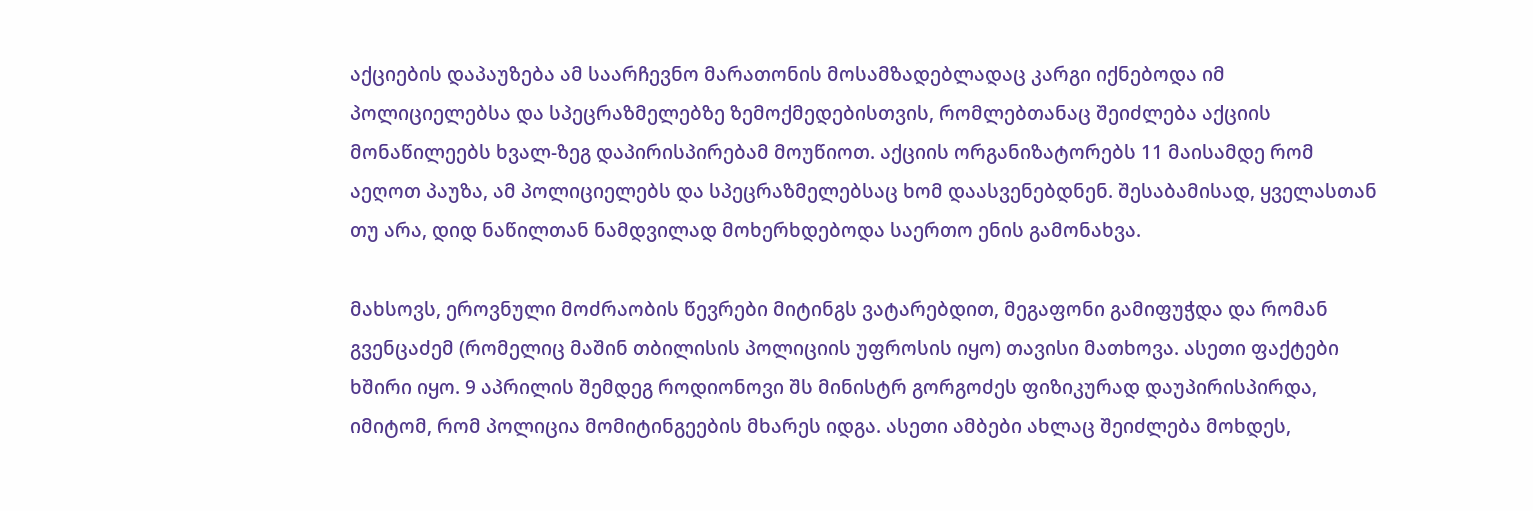აქციების დაპაუზება ამ საარჩევნო მარათონის მოსამზადებლადაც კარგი იქნებოდა იმ პოლიციელებსა და სპეცრაზმელებზე ზემოქმედებისთვის, რომლებთანაც შეიძლება აქციის მონაწილეებს ხვალ-ზეგ დაპირისპირებამ მოუწიოთ. აქციის ორგანიზატორებს 11 მაისამდე რომ აეღოთ პაუზა, ამ პოლიციელებს და სპეცრაზმელებსაც ხომ დაასვენებდნენ. შესაბამისად, ყველასთან თუ არა, დიდ ნაწილთან ნამდვილად მოხერხდებოდა საერთო ენის გამონახვა.

მახსოვს, ეროვნული მოძრაობის წევრები მიტინგს ვატარებდით, მეგაფონი გამიფუჭდა და რომან გვენცაძემ (რომელიც მაშინ თბილისის პოლიციის უფროსის იყო) თავისი მათხოვა. ასეთი ფაქტები ხშირი იყო. 9 აპრილის შემდეგ როდიონოვი შს მინისტრ გორგოძეს ფიზიკურად დაუპირისპირდა, იმიტომ, რომ პოლიცია მომიტინგეების მხარეს იდგა. ასეთი ამბები ახლაც შეიძლება მოხდეს,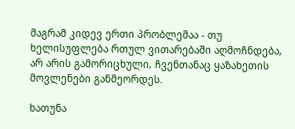მაგრამ კიდევ ერთი პრობლემაა - თუ ხელისუფლება რთულ ვითარებაში აღმოჩნდება, არ არის გამორიცხული, ჩვენთანაც ყაზახეთის მოვლენები განმეორდეს.

ხათუნა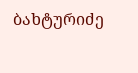ბახტურიძე